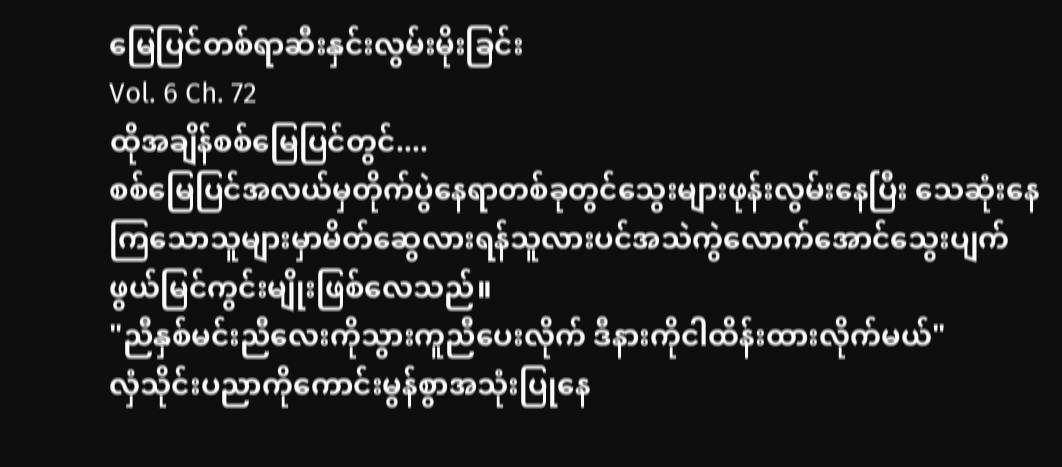မြေပြင်တစ်ရာဆီးနှင်းလွမ်းမိုးခြင်း
Vol. 6 Ch. 72
ထိုအချိန်စစ်မြေပြင်တွင်....
စစ်မြေပြင်အလယ်မှတိုက်ပွဲနေရာတစ်ခုတွင်သွေးများဖုန်းလွမ်းနေပြီး သေဆုံးနေကြသောသူများမှာမိတ်ဆွေလားရန်သူလားပင်အသဲကွဲလောက်အောင်သွေးပျက်ဖွယ်မြင်ကွင်းမျိုးဖြစ်လေသည်။
"ညီနှစ်မင်းညီလေးကိုသွားကူညီပေးလိုက် ဒီနားကိုငါထိန်းထားလိုက်မယ်"
လှံသိုင်းပညာကိုကောင်းမွန်စွာအသုံးပြုနေ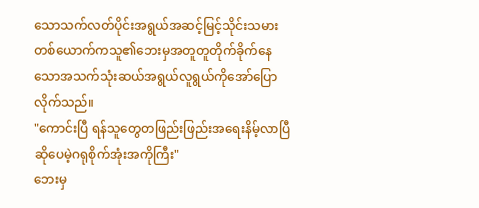သောသက်လတ်ပိုင်းအရွယ်အဆင့်မြင့်သိုင်းသမားတစ်ယောက်ကသူ၏ဘေးမှအတူတူတိုက်ခိုက်နေသောအသက်သုံးဆယ်အရွယ်လူရွယ်ကိုအော်ပြောလိုက်သည်။
"ကောင်းပြီ ရန်သူတွေတဖြည်းဖြည်းအရေးနိမ့်လာပြီဆိုပေမဲ့ဂရုစိုက်အုံးအကိုကြီး"
ဘေးမှ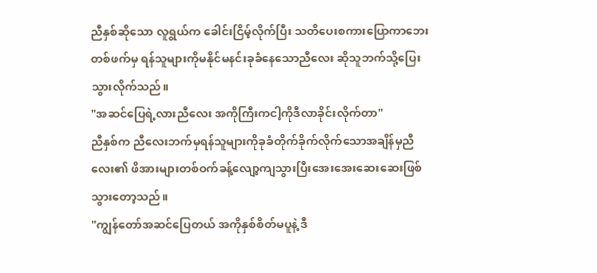ညီနှစ်ဆိုသော လူရွယ်က ခေါင်းငြိမ့်လိုက်ပြီး သတိပေးစကားပြောကာဘေးတစ်ဖက်မှ ရန်သူများကိုမနိုင်မနင်းခုခံနေသောညီလေး ဆိုသူဘက်သို့ပြေးသွားလိုက်သည်။
"အဆင်ပြေရဲ့လားညီလေး အကိုကြီးကငါ့ကိုဒီလာခိုင်းလိုက်တာ"
ညီနှစ်က ညီလေးဘက်မှရန်သူများကိုခုခံတိုက်ခိုက်လိုက်သောအချိန်မှညီလေး၏ ဖိအားများတစ်ဝက်ခန့်လျော့ကျသွားပြီးအေးအေးဆေးဆေးဖြစ်သွားတော့သည်။
"ကျွန်တော်အဆင်ပြေတယ် အကိုနှစ်စိတ်မပူနဲ့ ဒီ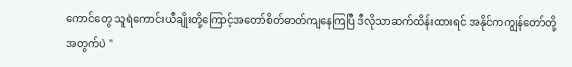ကောင်တွေ သူရဲကောင်းယီချိုးတို့ကြောင့်အတော်စိတ်ဓာတ်ကျနေကြပြီ ဒီလိုသာဆက်ထိန်းထားရင် အနိုင်ကကျွန်တော်တို့အတွက်ပဲ "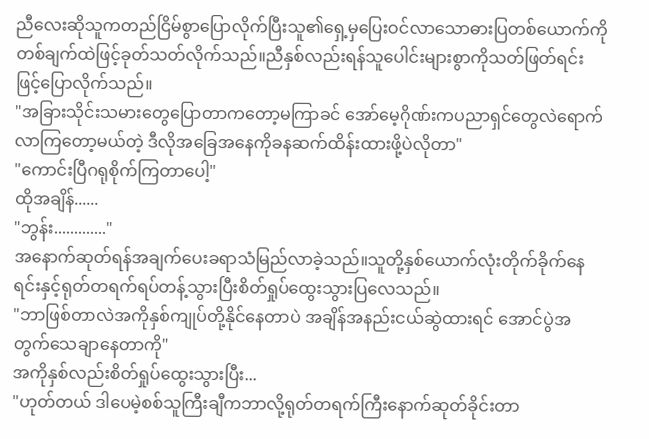ညီလေးဆိုသူကတည်ငြိမ်စွာပြောလိုက်ပြီးသူ၏ရှေ့မှပြေးဝင်လာသောဓားပြတစ်ယောက်ကိုတစ်ချက်ထဲဖြင့်ခုတ်သတ်လိုက်သည်။ညီနှစ်လည်းရန်သူပေါင်းများစွာကိုသတ်ဖြတ်ရင်းဖြင့်ပြောလိုက်သည်။
"အခြားသိုင်းသမားတွေပြောတာကတော့မကြာခင် အော်မေ့ဂိုဏ်းကပညာရှင်တွေလဲရောက်လာကြတော့မယ်တဲ့ ဒီလိုအခြေအနေကိုခနဆက်ထိန်းထားဖို့ပဲလိုတာ"
"ကောင်းပြီဂရုစိုက်ကြတာပေါ့"
ထိုအချိန်......
"ဘွန်း............."
အနောက်ဆုတ်ရန်အချက်ပေးခရာသံမြည်လာခဲ့သည်။သူတို့နှစ်ယောက်လုံးတိုက်ခိုက်နေရင်းနှင့်ရုတ်တရက်ရပ်တန့်သွားပြီးစိတ်ရှုပ်ထွေးသွားပြလေသည်။
"ဘာဖြစ်တာလဲအကိုနှစ်ကျုပ်တို့နိုင်နေတာပဲ အချိန်အနည်းငယ်ဆွဲထားရင် အောင်ပွဲအတွက်သေချာနေတာကို"
အကိုနှစ်လည်းစိတ်ရှုပ်ထွေးသွားပြီး...
"ဟုတ်တယ် ဒါပေမဲ့စစ်သူကြီးချီကဘာလို့ရုတ်တရက်ကြီးနောက်ဆုတ်ခိုင်းတာ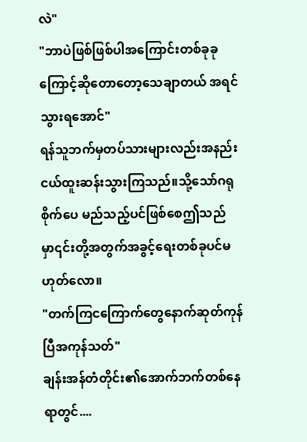လဲ"
"ဘာပဲဖြစ်ဖြစ်ပါအကြောင်းတစ်ခုခုကြောင့်ဆိုတောတော့သေချာတယ် အရင်သွားရအောင်"
ရန်သူဘက်မှတပ်သားများလည်းအနည်းငယ်ထူးဆန်းသွားကြသည်။သို့သော်ဂရုစိုက်ပေ မည်သည့်ပင်ဖြစ်စေဤသည်မှာ၎င်းတို့အတွက်အခွင့်ရေးတစ်ခုပင်မဟုတ်လော။
"တက်ကြငကြောက်တွေနောက်ဆုတ်ကုန်ပြီအကုန်သတ်"
ချန်းအန်တံတိုင်း၏အောက်ဘက်တစ်နေရာတွင်....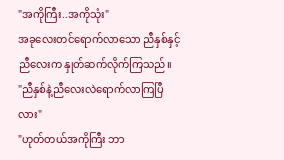"အကိုကြီး..အကိုသုံး"
အခုလေးတင်ရောက်လာသော ညီနှစ်နှင့်ညီလေးက နှုတ်ဆက်လိုက်ကြသည်။
"ညီနှစ်နဲ့ညီလေးလဲရောက်လာကြပြီလား"
"ဟုတ်တယ်အကိုကြီး ဘာ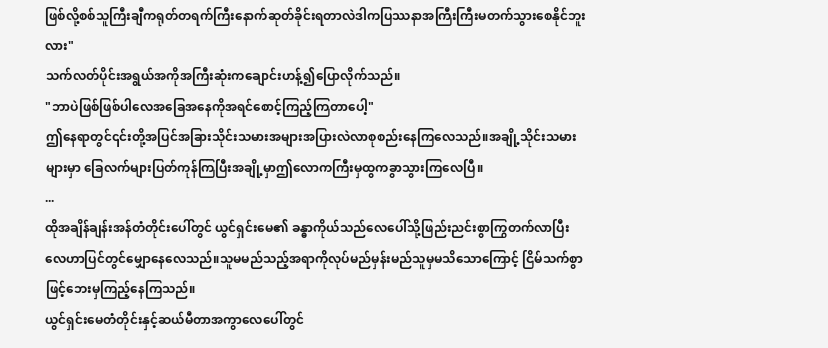ဖြစ်လို့စစ်သူကြီးချီကရုတ်တရက်ကြီးနောက်ဆုတ်ခိုင်းရတာလဲဒါကပြဿနာအကြီးကြီးမတက်သွားစေနိုင်ဘူးလား"
သက်လတ်ပိုင်းအရွယ်အကိုအကြီးဆုံးကချောင်းဟန့်၍ပြောလိုက်သည်။
"ဘာပဲဖြစ်ဖြစ်ပါလေအခြေအနေကိုအရင်စောင့်ကြည့်ကြတာပေါ့"
ဤနေရာတွင်၎င်းတို့အပြင်အခြားသိုင်းသမားအများအပြားလဲလာစုစည်းနေကြလေသည်။အချို့သိုင်းသမားများမှာ ခြေလက်များပြတ်ကုန်ကြပြီးအချို့မှာဤလောကကြီးမှထွကခွာသွားကြလေပြီ။
...
ထိုအချိန်ချန်းအန်တံတိုင်းပေါ်တွင် ယွင်ရှင်းမေ၏ ခန္ဓာကိုယ်သည်လေပေါ်သို့ဖြည်းညင်းစွာကြွတက်လာပြီး လေဟာပြင်တွင်မျှောနေလေသည်။သူမမည်သည့်အရာကိုလုပ်မည်မှန်းမည်သူမှမသိသောကြောင့် ငြိမ်သက်စွာဖြင့်ဘေးမှကြည့်နေကြသည်။
ယွင်ရှင်းမေတံတိုင်းနှင့်ဆယ်မီတာအကွာလေပေါ်တွင်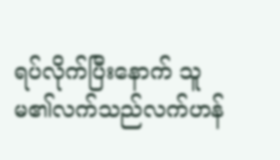ရပ်လိုက်ပြီးနောက် သူမ၏လက်သည်လက်ဟန်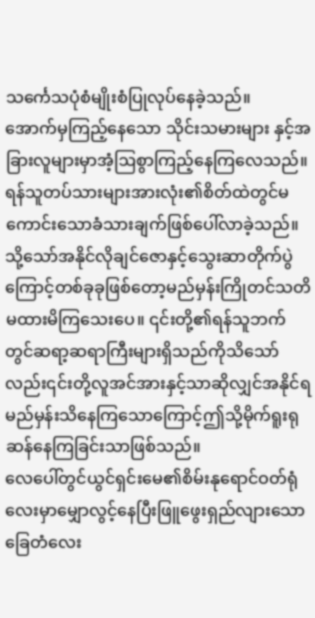သင်္ကေသပုံစံမျိုးစံပြုလုပ်နေခဲ့သည်။
အောက်မှကြည့်နေသော သိုင်းသမားများ နှင့်အခြားလူများမှာအံ့ဩစွာကြည့်နေကြလေသည်။ရန်သူတပ်သားများအားလုံး၏စိတ်ထဲတွင်မကောင်းသောခံသားချက်ဖြစ်ပေါ်လာခဲ့သည်။သို့သော်အနိုင်လိုချင်ဇောနှင့်သွေးဆာတိုက်ပွဲကြောင့်တစ်ခုခုဖြစ်တော့မည်မှန်းကြိုတင်သတိမထားမိကြသေးပေ။ ၎င်းတို့၏ရန်သူဘက်တွင်ဆရာ့ဆရာကြီးများရှိသည်ကိုသိသော်လည်း၎င်းတို့လူအင်အားနှင့်သာဆိုလျှင်အနိုင်ရမည်မှန်းသိနေကြသောကြောင့်ဤသို့မိုက်ရူးရုဆန်နေကြခြင်းသာဖြစ်သည်။
လေပေါ်တွင်ယွင်ရှင်းမေ၏စိမ်းနုရောင်ဝတ်ရုံလေးမှာမျှောလွင့်နေပြီးဖြူဖွေးရှည်လျားသောခြေတံလေး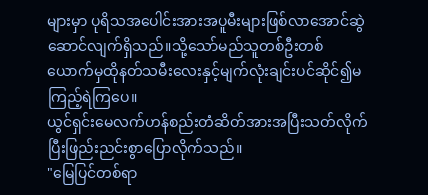များမှာ ပုရိသအပေါင်းအားအပူမီးများဖြစ်လာအောင်ဆွဲဆောင်လျက်ရှိသည်။သို့သော်မည်သူတစ်ဦးတစ်ယောက်မှထိုနတ်သမီးလေးနှင့်မျက်လုံးချင်းပင်ဆိုင်၍မကြည့်ရဲကြပေ။
ယွင်ရှင်းမေလက်ဟန်စည်းတံဆိတ်အားအပြီးသတ်လိုက်ပြီးဖြည်းညင်းစွာပြောလိုက်သည်။
"မြေပြင်တစ်ရာ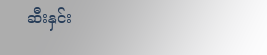ဆီးနှင်း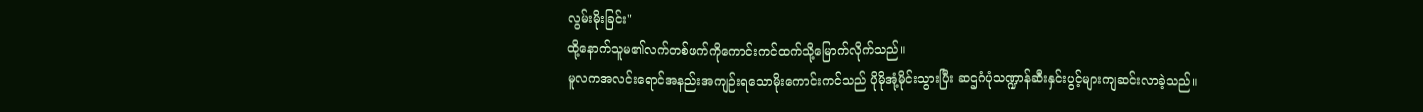လွမ်းမိုးခြင်း"
ထို့နောက်သူမ၏လက်တစ်ဖက်ကိုကောင်းကင်ထက်သို့မြောက်လိုက်သည်။
မူလကအလင်းရောင်အနည်းအကျဉ်းရသောမိုးကောင်းကင်သည် ပိုမိုအုံ့မိုင်းသွားပြီး ဆဌဂံပုံသဏ္ဍာန်ဆီးနှင်းပွင့်များကျဆင်းလာခဲ့သည်။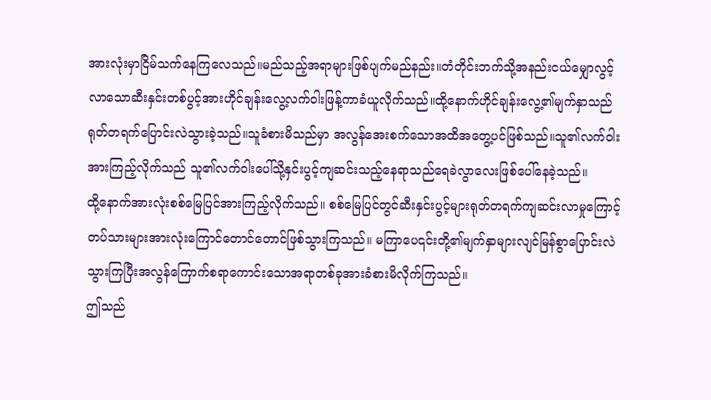အားလုံးမှာငြိမ်သက်နေကြလေသည်။မည်သည့်အရာများဖြစ်ပျက်မည်နည်း။တံတိုင်းဘက်သို့အနည်းငယ်မျှောလွင့်လာသောဆီးနှင်းတစ်ပွင့်အားဟိုင်ချန်းလွေ့လက်ဝါးဖြန့်ကာခံယူလိုက်သည်။ထို့နောက်ဟိုင်ချန်းလွေ့၏မျက်နှာသည်ရုတ်တရက်ပြောင်းလဲသွားခဲ့သည်။သူခံစားမိသည်မှာ အလွန်အေးစက်သောအထိအတွေ့ပင်ဖြစ်သည်။သူ၏လက်ဝါးအားကြည့်လိုက်သည် သူ၏လက်ဝါးပေါ်သို့နှင်းပွင့်ကျဆင်းသည့်နေရာသည်ရေခဲလွာလေးဖြစ်ပေါ်နေခဲ့သည်။
ထို့နောက်အားလုံးစစ်မြေပြင်အားကြည့်လိုက်သည်။ စစ်မြေပြင်တွင်ဆီးနှင်းပွင့်များရုတ်တရက်ကျဆင်းလာမှုကြောင့်တပ်သားများအားလုံးကြောင်တောင်တောင်ဖြစ်သွားကြသည်။ မကြာပေ၎င်းတို့၏မျက်နှာများလျင်မြန်စွာပြောင်းလဲသွားကြပြီးအလွန်ကြောက်စရာကောင်းသောအရာတစ်ခုအားခံစားမိလိုက်ကြသည်။
ဤသည်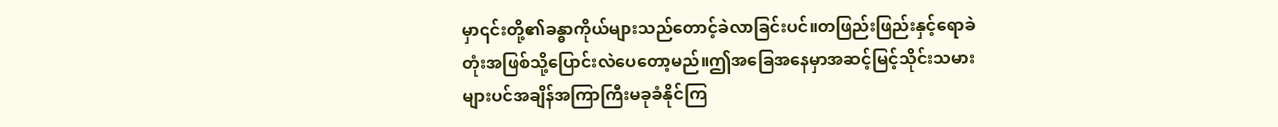မှာ၎င်းတို့၏ခန္ဓာကိုယ်များသည်တောင့်ခဲလာခြင်းပင်။တဖြည်းဖြည်းနှင့်ရောခဲတုံးအဖြစ်သို့ပြောင်းလဲပေတော့မည်။ဤအခြေအနေမှာအဆင့်မြင့်သိုင်းသမားများပင်အချိန်အကြာကြီးမခုခံနိုင်ကြ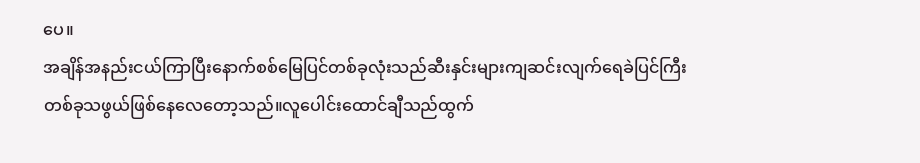ပေ။
အချိန်အနည်းငယ်ကြာပြီးနောက်စစ်မြေပြင်တစ်ခုလုံးသည်ဆီးနှင်းများကျဆင်းလျက်ရေခဲပြင်ကြီးတစ်ခုသဖွယ်ဖြစ်နေလေတော့သည်။လူပေါင်းထောင်ချီသည်ထွက်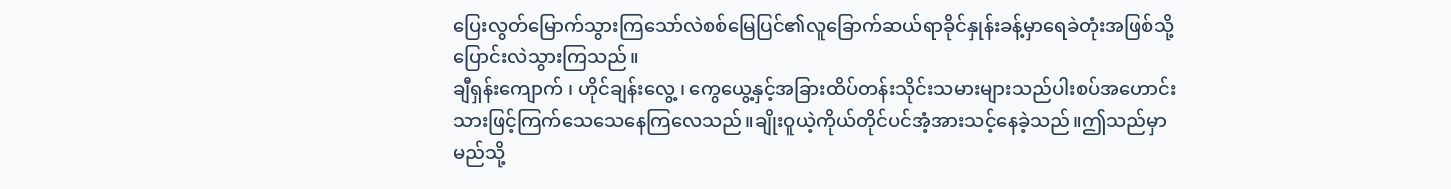ပြေးလွတ်မြောက်သွားကြသော်လဲစစ်မြေပြင်၏လူခြောက်ဆယ်ရာခိုင်နှုန်းခန့်မှာရေခဲတုံးအဖြစ်သို့ပြောင်းလဲသွားကြသည်။
ချီရှန်းကျောက် ၊ ဟိုင်ချန်းလွေ့ ၊ ကွေယွေ့နှင့်အခြားထိပ်တန်းသိုင်းသမားများသည်ပါးစပ်အဟောင်းသားဖြင့်ကြက်သေသေနေကြလေသည်။ချိုးဝူယဲ့ကိုယ်တိုင်ပင်အံ့အားသင့်နေခဲ့သည်။ဤသည်မှာမည်သို့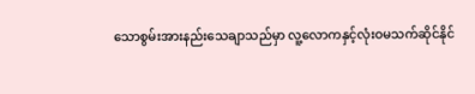သောစွမ်းအားနည်းသေချာသည်မှာ လူ့လောကနှင့်လုံးဝမသက်ဆိုင်နိုင်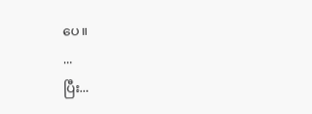ပေ။
...
ပြီး...